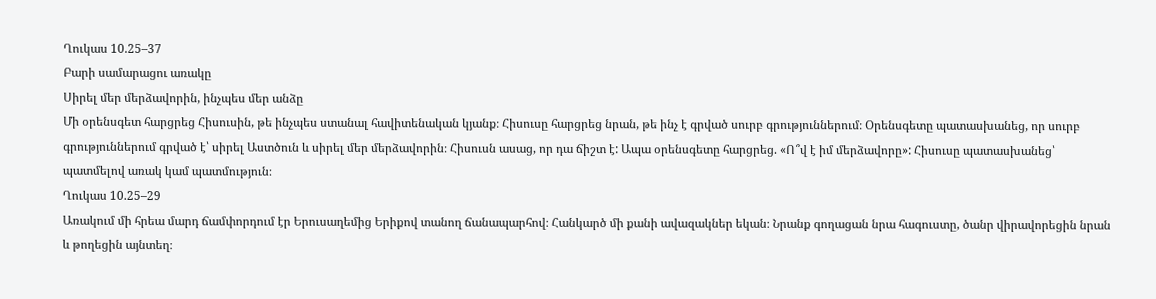Ղուկաս 10.25–37
Բարի սամարացու առակը
Սիրել մեր մերձավորին, ինչպես մեր անձը
Մի օրենսգետ հարցրեց Հիսուսին, թե ինչպես ստանալ հավիտենական կյանք։ Հիսուսը հարցրեց նրան, թե ինչ է գրված սուրբ գրություններում։ Օրենսգետը պատասխանեց, որ սուրբ գրություններում գրված է՝ սիրել Աստծուն և սիրել մեր մերձավորին։ Հիսուսն ասաց, որ դա ճիշտ է: Ապա օրենսգետը հարցրեց. «Ո՞վ է իմ մերձավորը»: Հիսուսը պատասխանեց՝ պատմելով առակ կամ պատմություն։
Ղուկաս 10.25–29
Առակում մի հրեա մարդ ճամփորդում էր Երուսաղեմից Երիքով տանող ճանապարհով։ Հանկարծ մի քանի ավազակներ եկան։ Նրանք գողացան նրա հագուստը, ծանր վիրավորեցին նրան և թողեցին այնտեղ։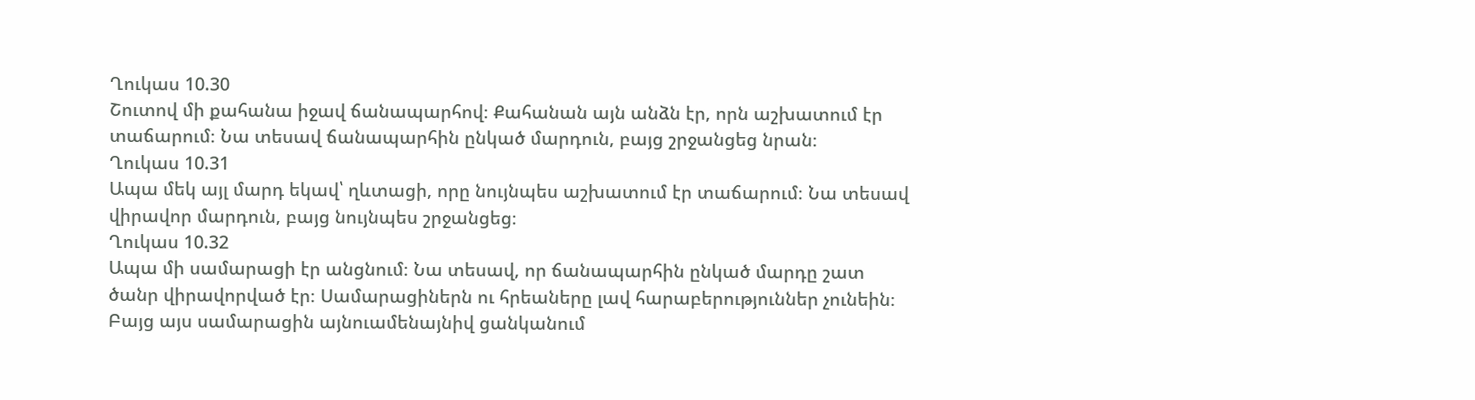Ղուկաս 10.30
Շուտով մի քահանա իջավ ճանապարհով։ Քահանան այն անձն էր, որն աշխատում էր տաճարում։ Նա տեսավ ճանապարհին ընկած մարդուն, բայց շրջանցեց նրան։
Ղուկաս 10.31
Ապա մեկ այլ մարդ եկավ՝ ղևտացի, որը նույնպես աշխատում էր տաճարում։ Նա տեսավ վիրավոր մարդուն, բայց նույնպես շրջանցեց։
Ղուկաս 10.32
Ապա մի սամարացի էր անցնում։ Նա տեսավ, որ ճանապարհին ընկած մարդը շատ ծանր վիրավորված էր։ Սամարացիներն ու հրեաները լավ հարաբերություններ չունեին։ Բայց այս սամարացին այնուամենայնիվ ցանկանում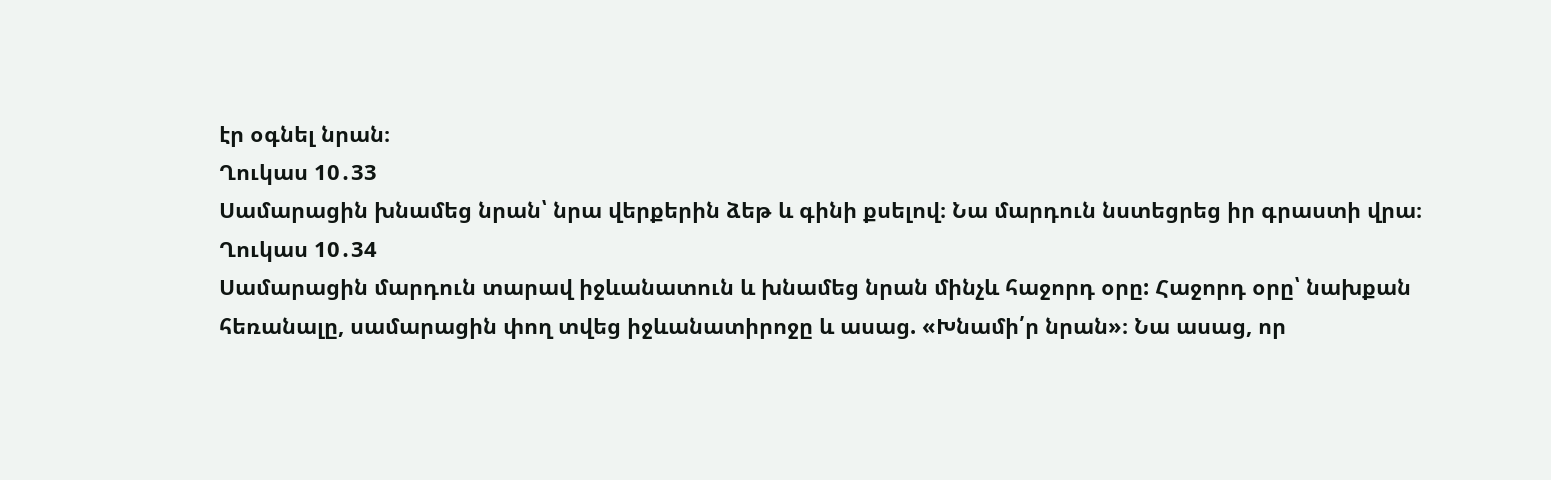էր օգնել նրան։
Ղուկաս 10․33
Սամարացին խնամեց նրան՝ նրա վերքերին ձեթ և գինի քսելով։ Նա մարդուն նստեցրեց իր գրաստի վրա։
Ղուկաս 10․34
Սամարացին մարդուն տարավ իջևանատուն և խնամեց նրան մինչև հաջորդ օրը: Հաջորդ օրը՝ նախքան հեռանալը, սամարացին փող տվեց իջևանատիրոջը և ասաց. «Խնամի՛ր նրան»։ Նա ասաց, որ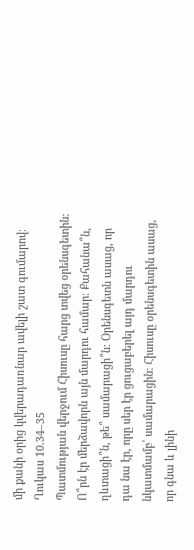մի քանի օրից կվերադառնար ավելի շատ գումարով։
Ղուկաս 10.34–35
Պատմության վերջում Հիսուսը հարց տվեց օրենսգետին։ Ո՞րն էր մերձավորն այն մարդու համար։ Քահանա՞ն, ղևտացի՞ն, թե՞ սամարացի՞ն։ Օրենսգետն ասաց, որ դա նա էր, որը սեր էր ցուցաբերել այդ մարդու նկատմամբ՝ սամարացին։ Հիսուսը օրենսգետին ասաց, որ գնա և լինի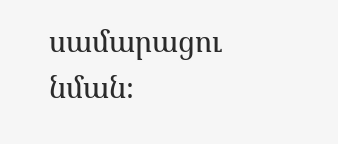սամարացու նման։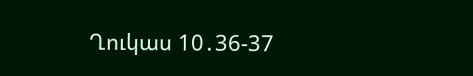Ղուկաս 10․36-37